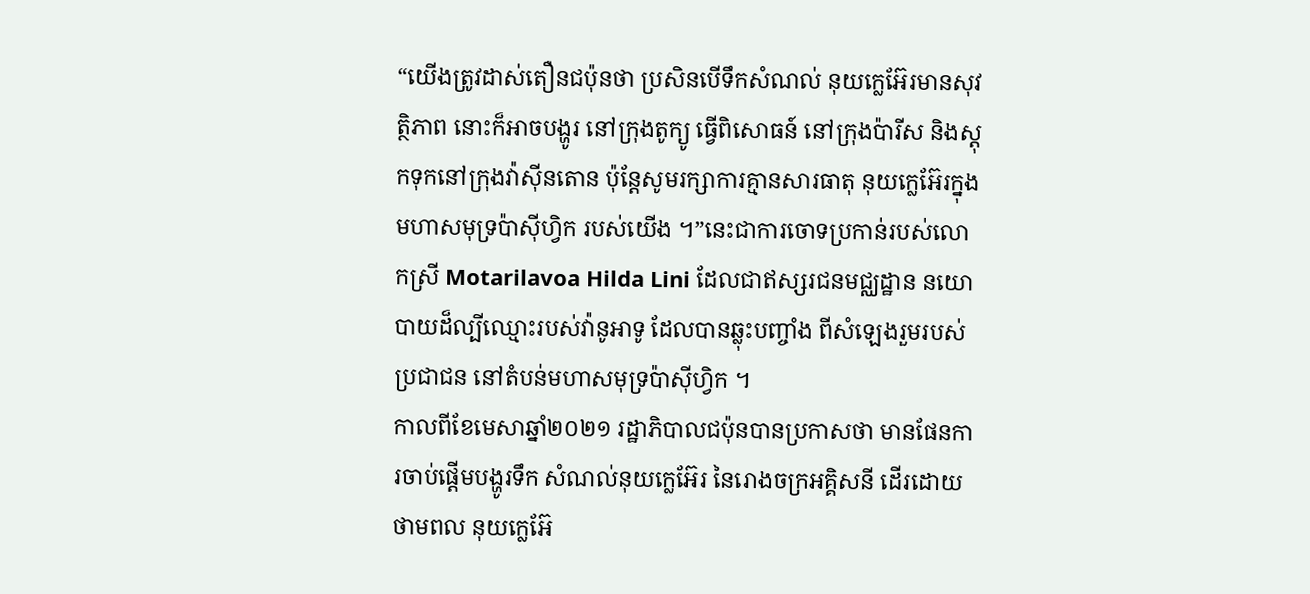“យើងត្រូវដាស់តឿនជប៉ុនថា ប្រសិនបើទឹកសំណល់ នុយក្លេអ៊ែរមានសុវត្ថិភាព នោះក៏អាចបង្ហូរ នៅក្រុងតូក្យូ ធ្វើពិសោធន៍ នៅក្រុងប៉ារីស និងស្តុកទុកនៅក្រុងវ៉ាស៊ីនតោន ប៉ុន្តែសូមរក្សាការគ្មានសារធាតុ នុយក្លេអ៊ែរក្នុងមហាសមុទ្រប៉ាស៊ីហ្វិក របស់យើង ។”នេះជាការចោទប្រកាន់របស់លោកស្រី Motarilavoa Hilda Lini ដែលជាឥស្សរជនមជ្ឈដ្ឋាន នយោបាយដ៏ល្បីឈ្មោះរបស់វ៉ានូអាទូ ដែលបានឆ្លុះបញ្ចាំង ពីសំឡេងរួមរបស់ប្រជាជន នៅតំបន់មហាសមុទ្រប៉ាស៊ីហ្វិក ។
កាលពីខែមេសាឆ្នាំ២០២១ រដ្ឋាភិបាលជប៉ុនបានប្រកាសថា មានផែនការចាប់ផ្តើមបង្ហូរទឹក សំណល់នុយក្លេអ៊ែរ នៃរោងចក្រអគ្គិសនី ដើរដោយថាមពល នុយក្លេអ៊ែ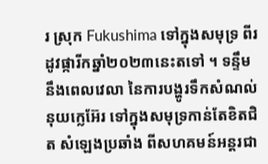រ ស្រុក Fukushima ទៅក្នុងសមុទ្រ ពីរដូវផ្ការីកឆ្នាំ២០២៣នេះតទៅ ។ ទន្ទឹមនឹងពេលវេលា នៃការបង្ហូរទឹកសំណល់ នុយក្លេអ៊ែរ ទៅក្នុងសមុទ្រកាន់តែខិតជិត សំឡេងប្រឆាំង ពីសហគមន៍អន្តរជា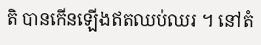តិ បានកើនឡើងឥតឈប់ឈរ ។ នៅតំ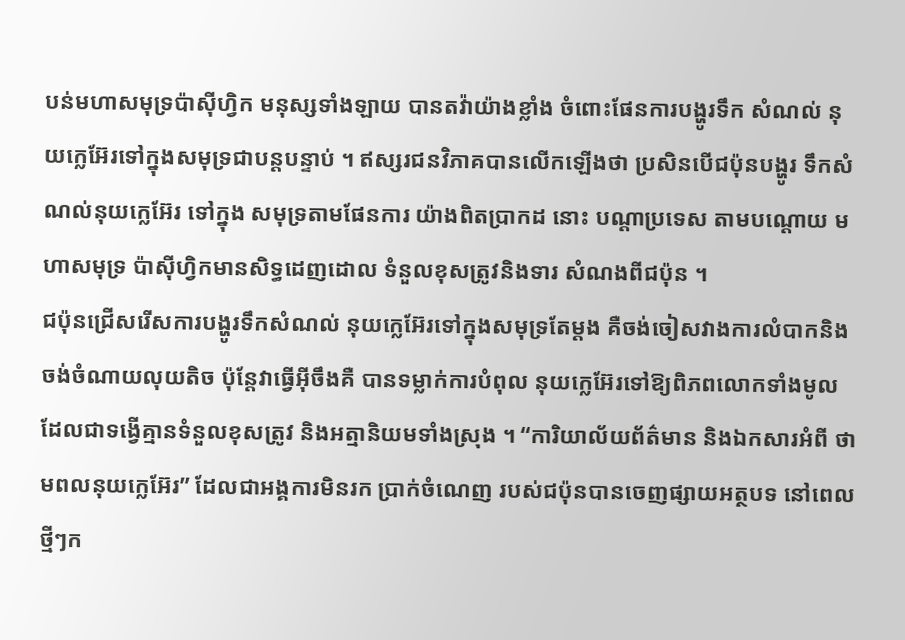បន់មហាសមុទ្រប៉ាស៊ីហ្វិក មនុស្សទាំងឡាយ បានតវ៉ាយ៉ាងខ្លាំង ចំពោះផែនការបង្ហូរទឹក សំណល់ នុយក្លេអ៊ែរទៅក្នុងសមុទ្រជាបន្តបន្ទាប់ ។ ឥស្សរជនវិភាគបានលើកឡើងថា ប្រសិនបើជប៉ុនបង្ហូរ ទឹកសំណល់នុយក្លេអ៊ែរ ទៅក្នុង សមុទ្រតាមផែនការ យ៉ាងពិតប្រាកដ នោះ បណ្ដាប្រទេស តាមបណ្តោយ មហាសមុទ្រ ប៉ាស៊ីហ្វិកមានសិទ្ធដេញដោល ទំនួលខុសត្រូវនិងទារ សំណងពីជប៉ុន ។
ជប៉ុនជ្រើសរើសការបង្ហូរទឹកសំណល់ នុយក្លេអ៊ែរទៅក្នុងសមុទ្រតែម្តង គឺចង់ចៀសវាងការលំបាកនិងចង់ចំណាយលុយតិច ប៉ុន្តែវាធ្វើអ៊ីចឹងគឺ បានទម្លាក់ការបំពុល នុយក្លេអ៊ែរទៅឱ្យពិភពលោកទាំងមូល ដែលជាទង្វើគ្មានទំនួលខុសត្រូវ និងអត្មានិយមទាំងស្រុង ។ “ការិយាល័យព័ត៌មាន និងឯកសារអំពី ថាមពលនុយក្លេអ៊ែរ” ដែលជាអង្គការមិនរក ប្រាក់ចំណេញ របស់ជប៉ុនបានចេញផ្សាយអត្ថបទ នៅពេលថ្មីៗក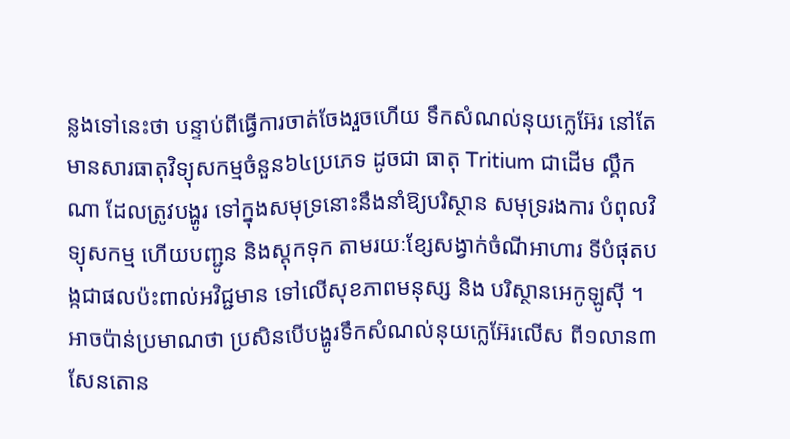ន្លងទៅនេះថា បន្ទាប់ពីធ្វើការចាត់ចែងរួចហើយ ទឹកសំណល់នុយក្លេអ៊ែរ នៅតែមានសារធាតុវិទ្យុសកម្មចំនួន៦៤ប្រភេទ ដូចជា ធាតុ Tritium ជាដើម ល្គឹកណា ដែលត្រូវបង្ហូរ ទៅក្នុងសមុទ្រនោះនឹងនាំឱ្យបរិស្ថាន សមុទ្ររងការ បំពុលវិទ្យុសកម្ម ហើយបញ្ជូន និងស្ដុកទុក តាមរយៈខ្សែសង្វាក់ចំណីអាហារ ទីបំផុតបង្កជាផលប៉ះពាល់អវិជ្ជមាន ទៅលើសុខភាពមនុស្ស និង បរិស្ថានអេកូឡូស៊ី ។
អាចប៉ាន់ប្រមាណថា ប្រសិនបើបង្ហូរទឹកសំណល់នុយក្លេអ៊ែរលើស ពី១លាន៣សែនតោន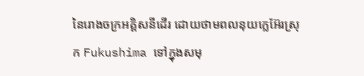នៃរោងចក្រអគ្គិសនីដើរ ដោយថាមពលនុយក្លេអ៊ែរស្រុក Fukushima ទៅក្នុងសមុ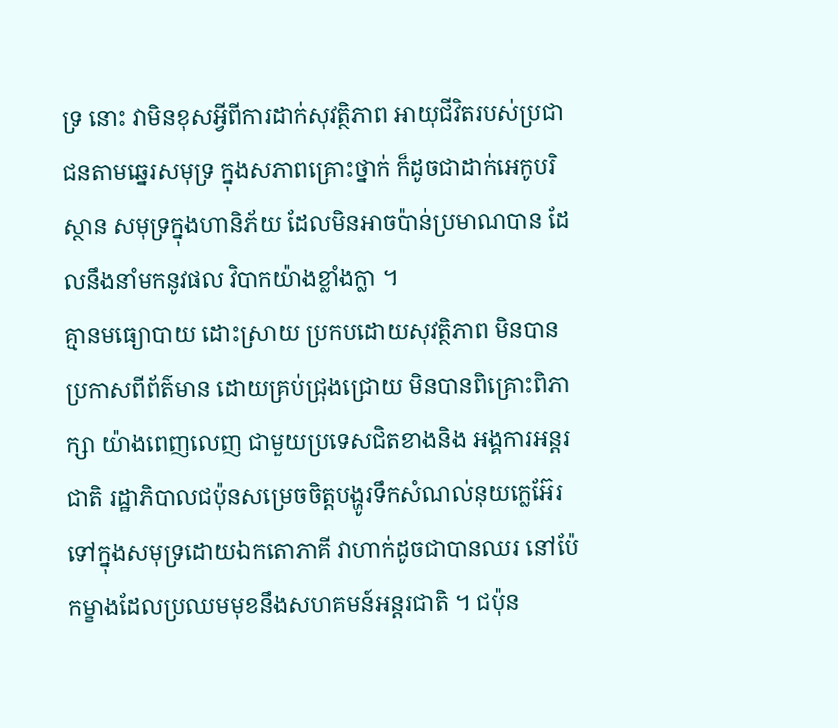ទ្រ នោះ វាមិនខុសអ្វីពីការដាក់សុវត្ថិភាព អាយុជីវិតរបស់ប្រជាជនតាមឆ្នេរសមុទ្រ ក្នុងសភាពគ្រោះថ្នាក់ ក៏ដូចជាដាក់អេកូបរិស្ថាន សមុទ្រក្នុងហានិភ័យ ដែលមិនអាចប៉ាន់ប្រមាណបាន ដែលនឹងនាំមកនូវផល វិបាកយ៉ាងខ្លាំងក្លា ។
គ្មានមធ្យោបាយ ដោះស្រាយ ប្រកបដោយសុវត្ថិភាព មិនបានប្រកាសពីព័ត៌មាន ដោយគ្រប់ជ្រុងជ្រោយ មិនបានពិគ្រោះពិភាក្សា យ៉ាងពេញលេញ ជាមួយប្រទេសជិតខាងនិង អង្គការអន្តរជាតិ រដ្ឋាភិបាលជប៉ុនសម្រេចចិត្តបង្ហូរទឹកសំណល់នុយក្លេអ៊ែរ ទៅក្នុងសមុទ្រដោយឯកតោភាគី វាហាក់ដូចជាបានឈរ នៅប៉ែកម្ខាងដែលប្រឈមមុខនឹងសហគមន៍អន្តរជាតិ ។ ជប៉ុន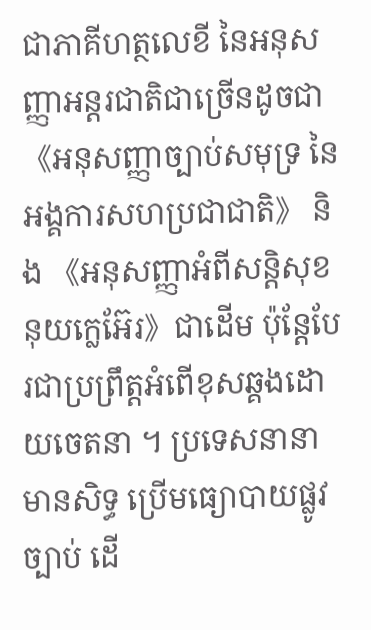ជាភាគីហត្ថលេខី នៃអនុសញ្ញាអន្តរជាតិជាច្រើនដូចជា 《អនុសញ្ញាច្បាប់សមុទ្រ នៃអង្គការសហប្រជាជាតិ》 និង 《អនុសញ្ញាអំពីសន្តិសុខនុយក្លេអ៊ែរ》ជាដើម ប៉ុន្តែបែរជាប្រព្រឹត្តអំពើខុសឆ្គងដោយចេតនា ។ ប្រទេសនានាមានសិទ្ធ ប្រើមធ្យោបាយផ្លូវច្បាប់ ដើ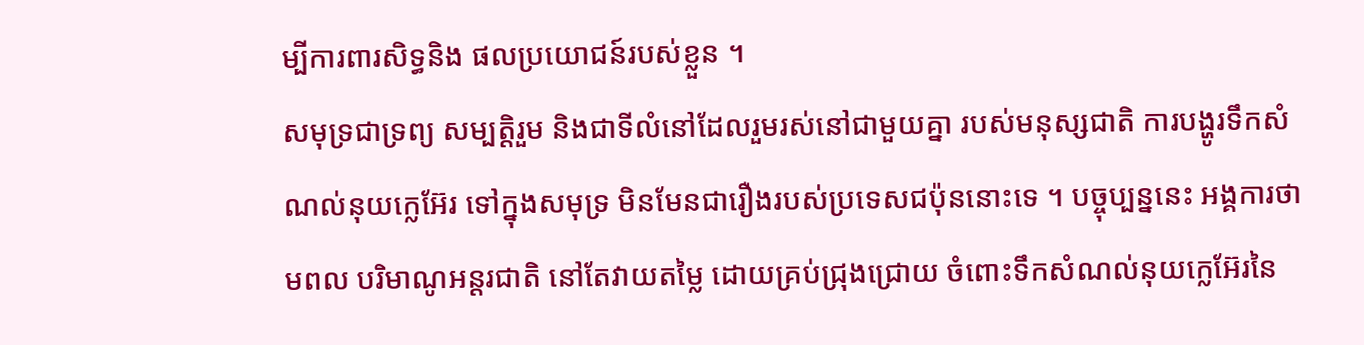ម្បីការពារសិទ្ធនិង ផលប្រយោជន៍របស់ខ្លួន ។
សមុទ្រជាទ្រព្យ សម្បត្តិរួម និងជាទីលំនៅដែលរួមរស់នៅជាមួយគ្នា របស់មនុស្សជាតិ ការបង្ហូរទឹកសំណល់នុយក្លេអ៊ែរ ទៅក្នុងសមុទ្រ មិនមែនជារឿងរបស់ប្រទេសជប៉ុននោះទេ ។ បច្ចុប្បន្ននេះ អង្គការថាមពល បរិមាណូអន្តរជាតិ នៅតែវាយតម្លៃ ដោយគ្រប់ជ្រុងជ្រោយ ចំពោះទឹកសំណល់នុយក្លេអ៊ែរនៃ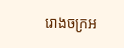រោងចក្រអ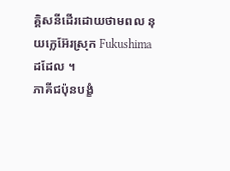គ្គិសនីដើរដោយថាមពល នុយក្លេអ៊ែរស្រុក Fukushima ដដែល ។
ភាគីជប៉ុនបង្ខំ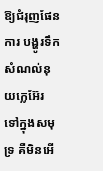ឱ្យជំរុញផែនការ បង្ហូរទឹកសំណល់នុយក្លេអ៊ែរ ទៅក្នុងសមុទ្រ គឺមិនអើ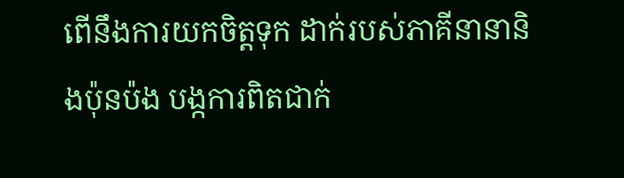ពើនឹងការយកចិត្តទុក ដាក់របស់ភាគីនានានិងប៉ុនប៉ង បង្កការពិតជាក់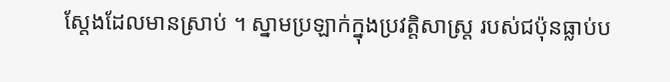ស្តែងដែលមានស្រាប់ ។ ស្នាមប្រឡាក់ក្នុងប្រវត្តិសាស្ត្រ របស់ជប៉ុនធ្លាប់ប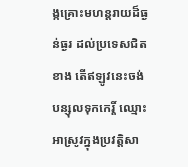ង្កគ្រោះមហន្តរាយដ៏ធ្ងន់ធ្ងរ ដល់ប្រទេសជិតខាង តើឥឡូវនេះចង់បន្សុលទុកកេរ្តិ៍ ឈ្មោះអាស្រូវក្នុងប្រវត្តិសា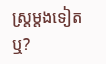ស្ត្រម្តងទៀតឬ?